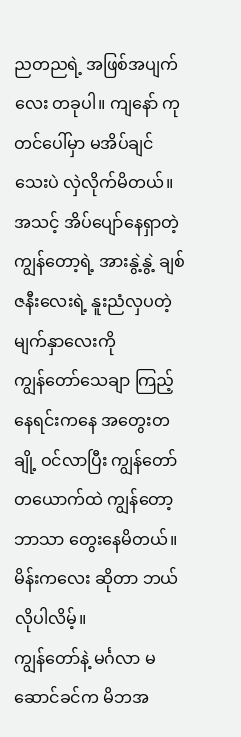ညတညရဲ့ အဖြစ်အပျက်လေး တခုပါ။ ကျနော် ကုတင်ပေါ်မှာ မအိပ်ချင်သေးပဲ လှဲလိုက်မိတယ်။ အသင့် အိပ်ပျော်နေရှာတဲ့ ကျွန်တော့ရဲ့ အားနွဲ့နွဲ့ ချစ်ဇနီးလေးရဲ့ နူးညံလှပတဲ့ မျက်နှာလေးကို
ကျွန်တော်သေချာ ကြည့်နေရင်းကနေ အတွေးတချို့ ဝင်လာပြီး ကျွန်တော် တယောက်ထဲ ကျွန်တော့ဘာသာ တွေးနေမိတယ်။ မိန်းကလေး ဆိုတာ ဘယ်လိုပါလိမ့်။
ကျွန်တော်နဲ့ မင်္ဂလာ မဆောင်ခင်က မိဘအ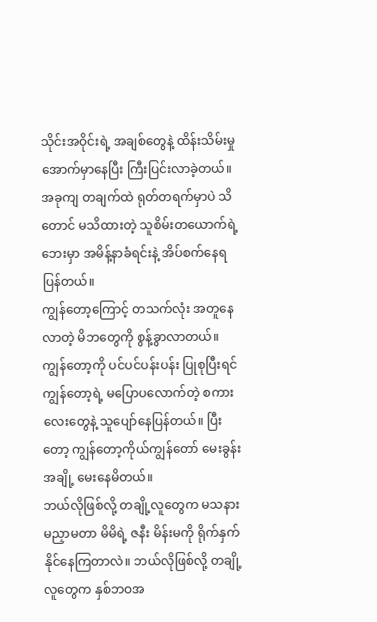သိုင်းအဝိုင်းရဲ့ အချစ်တွေနဲ့ ထိန်းသိမ်းမှု အောက်မှာနေပြီး ကြီးပြင်းလာခဲ့တယ်။ အခုကျ တချက်ထဲ ရုတ်တရက်မှာပဲ သိတောင် မသိထားတဲ့ သူစိမ်းတယောက်ရဲ့ ဘေးမှာ အမိန့်နာခံရင်းနဲ့ အိပ်စက်နေရပြန်တယ်။
ကျွန်တော့ကြောင့် တသက်လုံး အတူနေလာတဲ့ မိဘတွေကို စွန့်ခွာလာတယ်။ ကျွန်တော့ကို ပင်ပင်ပန်းပန်း ပြုစုပြီးရင် ကျွန်တော့ရဲ့ မပြောပလောက်တဲ့ စကားလေးတွေနဲ့ သူပျော်နေပြန်တယ်။ ပြီးတော့ ကျွန်တော့ကိုယ်ကျွန်တော် မေးခွန်းအချို့ မေးနေမိတယ်။
ဘယ်လိုဖြစ်လို့ တချို့လူတွေက မသနား မညှာမတာ မိမိရဲ့ ဇနီး မိန်းမကို ရိုက်နှက်နိုင်နေကြတာလဲ။ ဘယ်လိုဖြစ်လို့ တချို့လူတွေက နှစ်ဘဝအ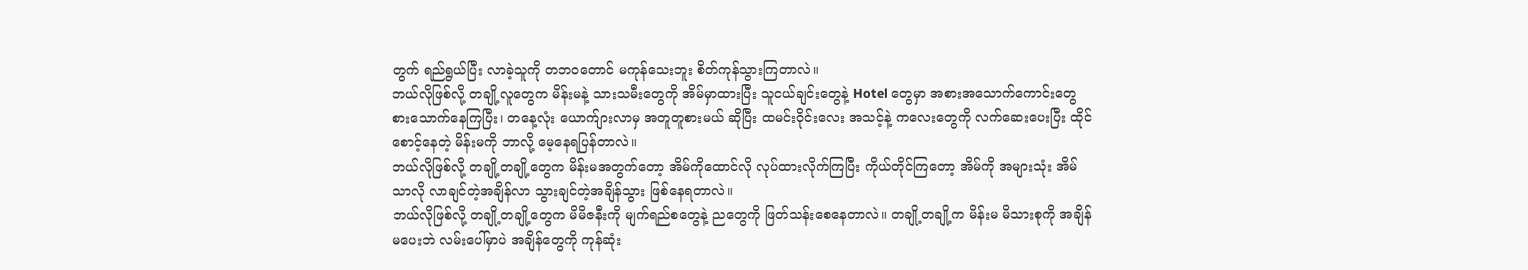တွက် ရည်ရွယ်ပြီး လာခဲ့သူကို တဘဝတောင် မကုန်သေးဘူး စိတ်ကုန်သွားကြတာလဲ။
ဘယ်လိုဖြစ်လို့ တချို့လူတွေက မိန်းမနဲ့ သားသမီးတွေကို အိမ်မှာထားပြီး သူငယ်ချင်းတွေနဲ့ Hotel တွေမှာ အစားအသောက်ကောင်းတွေ စားသောက်နေကြပြီး၊ တနေ့လုံး ယောက်ျားလာမှ အတူတူစားမယ် ဆိုပြီး ထမင်းဝိုင်းလေး အသင့်နဲ့ ကလေးတွေကို လက်ဆေးပေးပြီး ထိုင်စောင့်နေတဲ့ မိန်းမကို ဘာလို့ မေ့နေရပြန်တာလဲ။
ဘယ်လိုဖြစ်လို့ တချို့တချို့တွေက မိန်းမအတွက်တော့ အိမ်ကိုထောင်လို လုပ်ထားလိုက်ကြပြီး ကိုယ်တိုင်ကြတော့ အိမ်ကို အများသုံး အိမ်သာလို လာချင်တဲ့အချိန်လာ သွားချင်တဲ့အချိန်သွား ဖြစ်နေရတာလဲ။
ဘယ်လိုဖြစ်လို့ တချို့တချို့တွေက မိမိဇနီးကို မျက်ရည်စတွေနဲ့ ညတွေကို ဖြတ်သန်းစေနေတာလဲ။ တချို့တချို့က မိန်းမ မိသားစုကို အချိန်မပေးဘဲ လမ်းပေါ်မှာပဲ အချိန်တွေကို ကုန်ဆုံး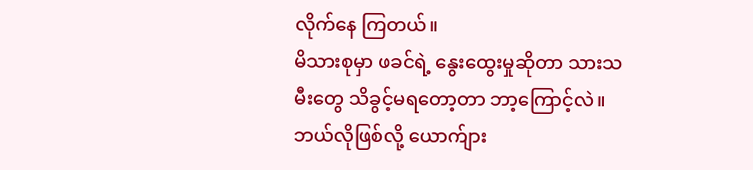လိုက်နေ ကြတယ်။
မိသားစုမှာ ဖခင်ရဲ့ နွေးထွေးမှုဆိုတာ သားသမီးတွေ သိခွင့်မရတော့တာ ဘာ့ကြောင့်လဲ။ ဘယ်လိုဖြစ်လို့ ယောက်ျား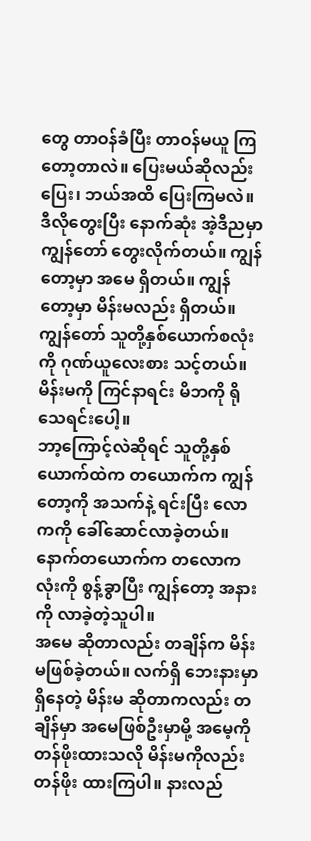တွေ တာဝန်ခံပြီး တာဝန်မယူ ကြတော့တာလဲ။ ပြေးမယ်ဆိုလည်း ပြေး၊ ဘယ်အထိ ပြေးကြမလဲ။
ဒီလိုတွေးပြီး နောက်ဆုံး အဲ့ဒီညမှာ ကျွန်တော် တွေးလိုက်တယ်။ ကျွန်တော့မှာ အမေ ရှိတယ်။ ကျွန်တော့မှာ မိန်းမလည်း ရှိတယ်။ ကျွန်တော် သူတို့နှစ်ယောက်စလုံးကို ဂုဏ်ယူလေးစား သင့်တယ်။ မိန်းမကို ကြင်နာရင်း မိဘကို ရိုသေရင်းပေါ့။
ဘာ့ကြောင့်လဲဆိုရင် သူတို့နှစ်ယောက်ထဲက တယောက်က ကျွန်တော့ကို အသက်နဲ့ ရင်းပြီး လောကကို ခေါ်ဆောင်လာခဲ့တယ်။ နောက်တယောက်က တလောကလုံးကို စွန့်ခွာပြီး ကျွန်တော့ အနားကို လာခဲ့တဲ့သူပါ။
အမေ ဆိုတာလည်း တချိန်က မိန်းမဖြစ်ခဲ့တယ်။ လက်ရှိ ဘေးနားမှာ ရှိနေတဲ့ မိန်းမ ဆိုတာကလည်း တချိန်မှာ အမေဖြစ်ဦးမှာမို့ အမေ့ကို တန်ဖိုးထားသလို မိန်းမကိုလည်း တန်ဖိုး ထားကြပါ။ နားလည်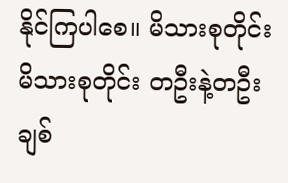နိုင်ကြပါစေ။ မိသားစုတိုင်း မိသားစုတိုင်း တဦးနဲ့တဦး ချစ်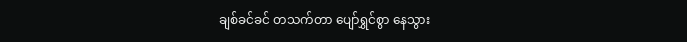ချစ်ခင်ခင် တသက်တာ ပျော်ရွှင်စွာ နေသွား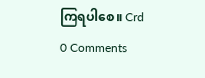ကြရပါစေ။ Crd
0 Comments